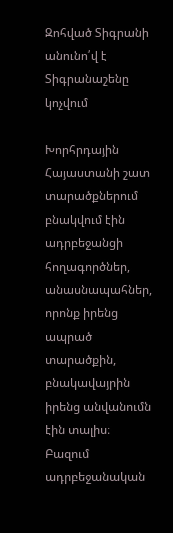Զոհված Տիգրանի անունո՛վ է Տիգրանաշենը կոչվում

Խորհրդային Հայաստանի շատ տարածքներում բնակվում էին ադրբեջանցի հողագործներ, անասնապահներ, որոնք իրենց ապրած տարածքին, բնակավայրին իրենց անվանումն էին տալիս։ Բազում ադրբեջանական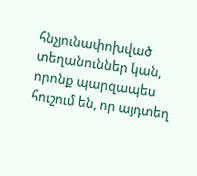հնչյունափոխված տեղանուններ կան, որոնք պարզապես հուշում են, որ այդտեղ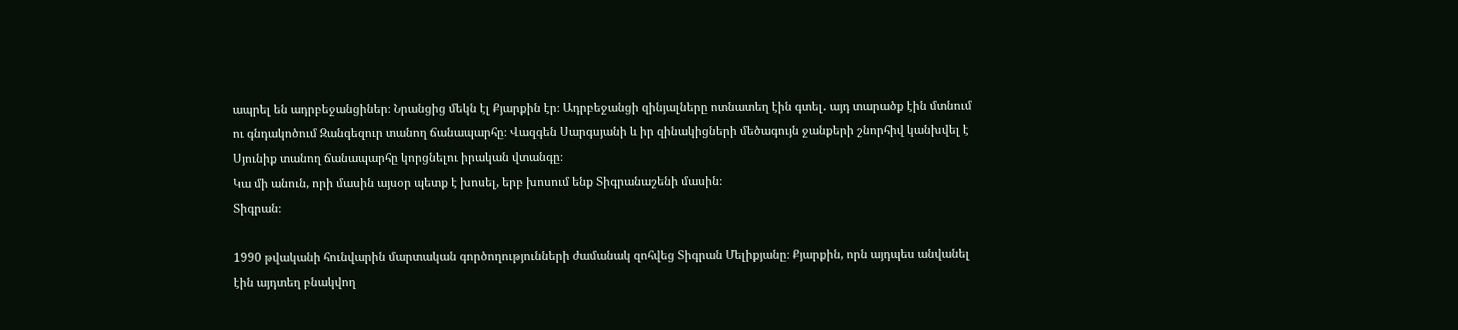ապրել են ադրբեջանցիներ։ Նրանցից մեկն էլ Քյարքին էր։ Ադրբեջանցի զինյալները ոտնատեղ էին գտել․ այդ տարածք էին մտնում ու գնդակոծում Զանգեզուր տանող ճանապարհը։ Վազգեն Սարգսյանի և իր զինակիցների մեծագույն ջանքերի շնորհիվ կանխվել է Սյունիք տանող ճանապարհը կորցնելու իրական վտանգը։
Կա մի անուն, որի մասին այսօր պետք է խոսել, երբ խոսում ենք Տիգրանաշենի մասին։
Տիգրան։

1990 թվականի հունվարին մարտական գործողությունների ժամանակ զոհվեց Տիգրան Մելիքյանը։ Քյարքին, որն այդպես անվանել էին այդտեղ բնակվող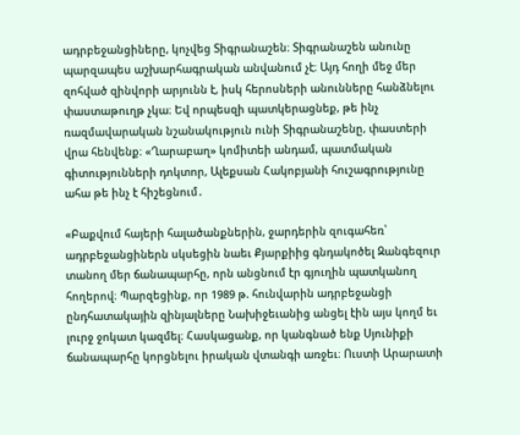ադրբեջանցիները, կոչվեց Տիգրանաշեն։ Տիգրանաշեն անունը պարզապես աշխարհագրական անվանում չէ։ Այդ հողի մեջ մեր զոհված զինվորի արյունն է, իսկ հերոսների անունները հանձնելու փաստաթուղթ չկա։ Եվ որպեսզի պատկերացնեք, թե ինչ ռազմավարական նշանակություն ունի Տիգրանաշենը, փաստերի վրա հենվենք։ «Ղարաբաղ» կոմիտեի անդամ, պատմական գիտությունների դոկտոր, Ալեքսան Հակոբյանի հուշագրությունը ահա թե ինչ է հիշեցնում․

«Բաքվում հայերի հալածանքներին, ջարդերին զուգահեռ՝ ադրբեջանցիներն սկսեցին նաեւ Քյարքիից գնդակոծել Զանգեզուր տանող մեր ճանապարհը, որն անցնում էր գյուղին պատկանող հողերով։ Պարզեցինք, որ 1989 թ. հունվարին ադրբեջանցի ընդհատակային զինյալները Նախիջեւանից անցել էին այս կողմ եւ լուրջ ջոկատ կազմել։ Հասկացանք, որ կանգնած ենք Սյունիքի ճանապարհը կորցնելու իրական վտանգի առջեւ։ Ուստի Արարատի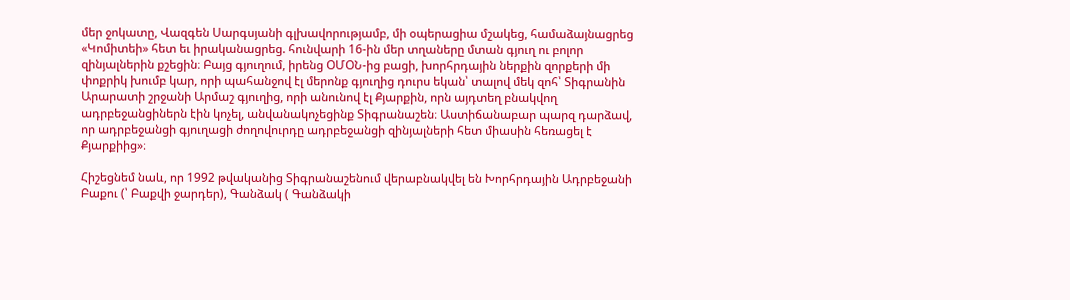մեր ջոկատը, Վազգեն Սարգսյանի գլխավորությամբ, մի օպերացիա մշակեց, համաձայնացրեց «Կոմիտեի» հետ եւ իրականացրեց. հունվարի 16-ին մեր տղաները մտան գյուղ ու բոլոր զինյալներին քշեցին։ Բայց գյուղում, իրենց ՕՄՕՆ-ից բացի, խորհրդային ներքին զորքերի մի փոքրիկ խումբ կար, որի պահանջով էլ մերոնք գյուղից դուրս եկան՝ տալով մեկ զոհ՝ Տիգրանին Արարատի շրջանի Արմաշ գյուղից, որի անունով էլ Քյարքին, որն այդտեղ բնակվող ադրբեջանցիներն էին կոչել, անվանակոչեցինք Տիգրանաշեն։ Աստիճանաբար պարզ դարձավ, որ ադրբեջանցի գյուղացի ժողովուրդը ադրբեջանցի զինյալների հետ միասին հեռացել է Քյարքիից»։

Հիշեցնեմ նաև, որ 1992 թվականից Տիգրանաշենում վերաբնակվել են Խորհրդային Ադրբեջանի Բաքու (՝ Բաքվի ջարդեր), Գանձակ ( Գանձակի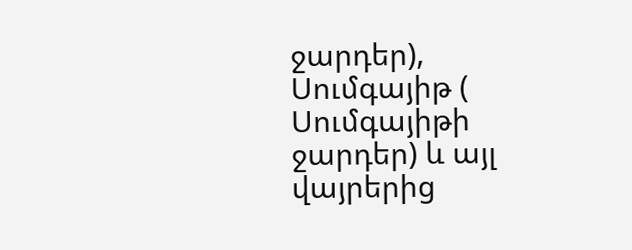ջարդեր), Սումգայիթ ( Սումգայիթի ջարդեր) և այլ վայրերից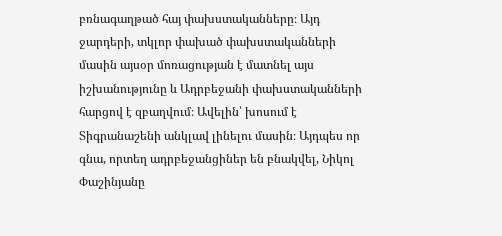բռնագաղթած հայ փախստականները։ Այդ ջարդերի, տկլոր փախած փախստականների մասին այսօր մոռացության է մատնել այս իշխանությունը և Ադրբեջանի փախստականների հարցով է զբաղվում։ Ավելին՝ խոսում է Տիգրանաշենի անկլավ լինելու մասին։ Այդպես որ գնա, որտեղ ադրբեջանցիներ են բնակվել, Նիկոլ Փաշինյանը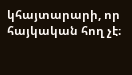կհայտարարի, որ հայկական հող չէ։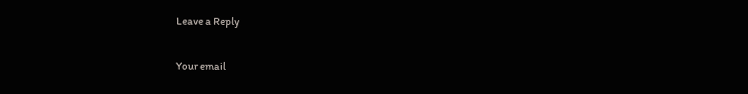Leave a Reply

Your email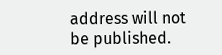address will not be published.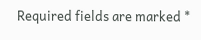Required fields are marked *